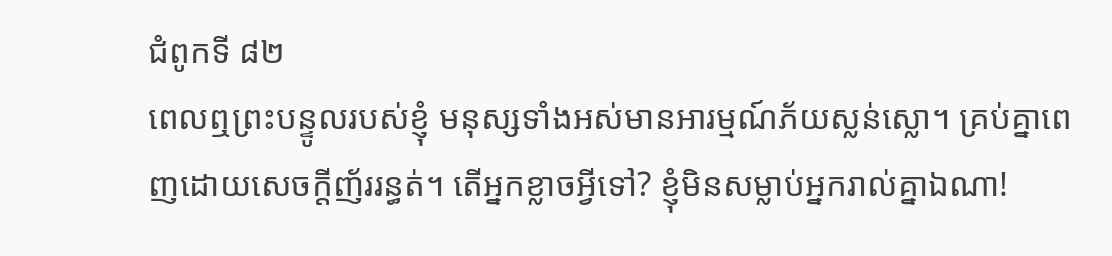ជំពូកទី ៨២
ពេលឮព្រះបន្ទូលរបស់ខ្ញុំ មនុស្សទាំងអស់មានអារម្មណ៍ភ័យស្លន់ស្លោ។ គ្រប់គ្នាពេញដោយសេចក្តីញ័ររន្ធត់។ តើអ្នកខ្លាចអ្វីទៅ? ខ្ញុំមិនសម្លាប់អ្នករាល់គ្នាឯណា!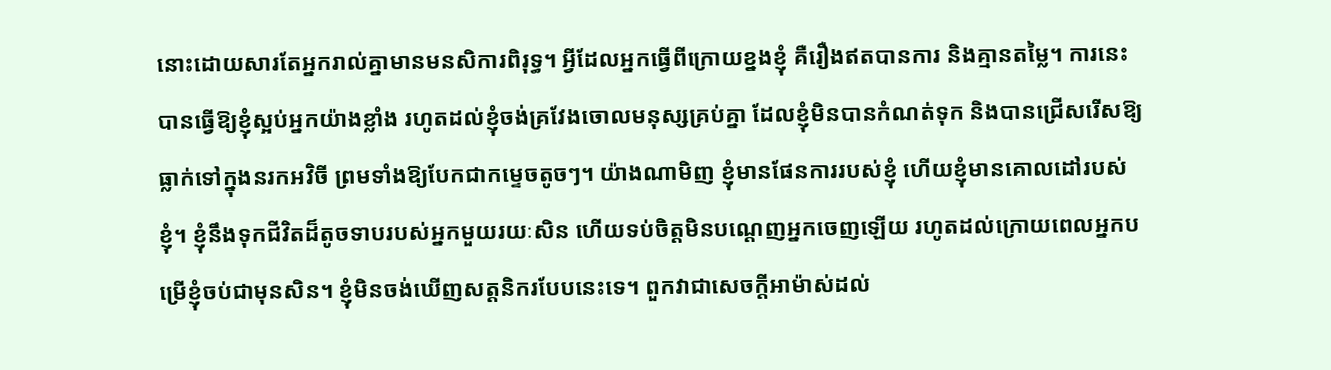នោះដោយសារតែអ្នករាល់គ្នាមានមនសិការពិរុទ្ធ។ អ្វីដែលអ្នកធ្វើពីក្រោយខ្នងខ្ញុំ គឺរឿងឥតបានការ និងគ្មានតម្លៃ។ ការនេះបានធ្វើឱ្យខ្ញុំស្អប់អ្នកយ៉ាងខ្លាំង រហូតដល់ខ្ញុំចង់គ្រវែងចោលមនុស្សគ្រប់គ្នា ដែលខ្ញុំមិនបានកំណត់ទុក និងបានជ្រើសរើសឱ្យធ្លាក់ទៅក្នុងនរកអវិចី ព្រមទាំងឱ្យបែកជាកម្ទេចតូចៗ។ យ៉ាងណាមិញ ខ្ញុំមានផែនការរបស់ខ្ញុំ ហើយខ្ញុំមានគោលដៅរបស់ខ្ញុំ។ ខ្ញុំនឹងទុកជីវិតដ៏តូចទាបរបស់អ្នកមួយរយៈសិន ហើយទប់ចិត្តមិនបណ្ដេញអ្នកចេញឡើយ រហូតដល់ក្រោយពេលអ្នកបម្រើខ្ញុំចប់ជាមុនសិន។ ខ្ញុំមិនចង់ឃើញសត្តនិករបែបនេះទេ។ ពួកវាជាសេចក្តីអាម៉ាស់ដល់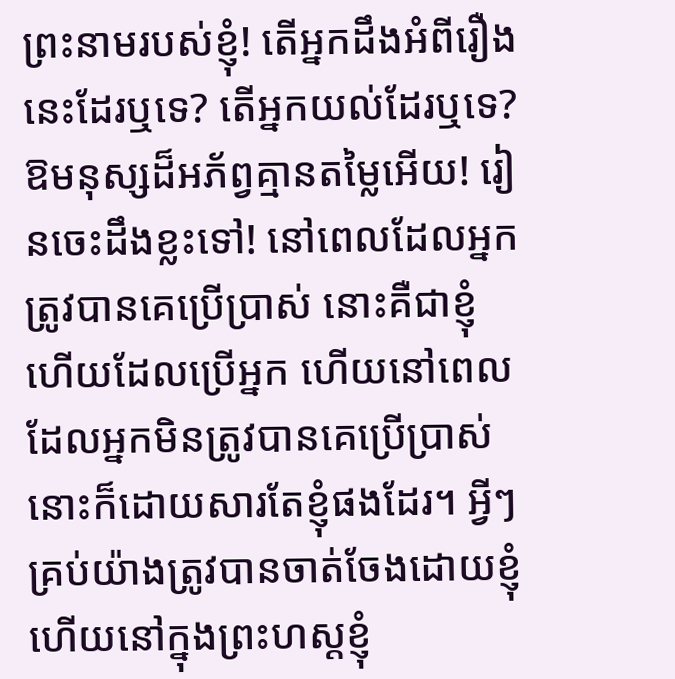ព្រះនាមរបស់ខ្ញុំ! តើអ្នកដឹងអំពីរឿងនេះដែរឬទេ? តើអ្នកយល់ដែរឬទេ? ឱមនុស្សដ៏អភ័ព្វគ្មានតម្លៃអើយ! រៀនចេះដឹងខ្លះទៅ! នៅពេលដែលអ្នកត្រូវបានគេប្រើប្រាស់ នោះគឺជាខ្ញុំហើយដែលប្រើអ្នក ហើយនៅពេលដែលអ្នកមិនត្រូវបានគេប្រើប្រាស់ នោះក៏ដោយសារតែខ្ញុំផងដែរ។ អ្វីៗគ្រប់យ៉ាងត្រូវបានចាត់ចែងដោយខ្ញុំ ហើយនៅក្នុងព្រះហស្តខ្ញុំ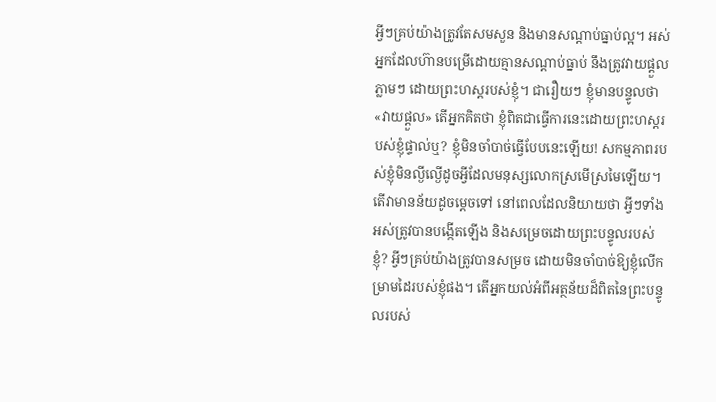អ្វីៗគ្រប់យ៉ាងត្រូវតែសមសួន និងមានសណ្ដាប់ធ្នាប់ល្អ។ អស់អ្នកដែលហ៊ានបម្រើដោយគ្មានសណ្ដាប់ធ្នាប់ នឹងត្រូវវាយផ្ដួលភ្លាមៗ ដោយព្រះហស្តរបស់ខ្ញុំ។ ជារឿយៗ ខ្ញុំមានបន្ទូលថា «វាយផ្ដួល» តើអ្នកគិតថា ខ្ញុំពិតជាធ្វើការនេះដោយព្រះហស្តរបស់ខ្ញុំផ្ទាល់ឬ? ខ្ញុំមិនចាំបាច់ធ្វើបែបនេះឡើយ! សកម្មភាពរបស់ខ្ញុំមិនល្ងីល្ងើដូចអ្វីដែលមនុស្សលោកស្រមើស្រមៃឡើយ។ តើវាមានន័យដូចម្ដេចទៅ នៅពេលដែលនិយាយថា អ្វីៗទាំងអស់ត្រូវបានបង្កើតឡើង និងសម្រេចដោយព្រះបន្ទូលរបស់ខ្ញុំ? អ្វីៗគ្រប់យ៉ាងត្រូវបានសម្រច ដោយមិនចាំបាច់ឱ្យខ្ញុំលើកម្រាមដៃរបស់ខ្ញុំផង។ តើអ្នកយល់អំពីអត្ថន័យដ៏ពិតនៃព្រះបន្ទូលរបស់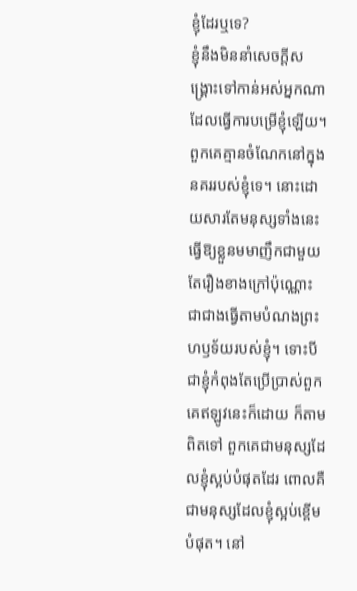ខ្ញុំដែរឬទេ?
ខ្ញុំនឹងមិននាំសេចក្តីសង្រ្គោះទៅកាន់អស់អ្នកណាដែលធ្វើការបម្រើខ្ញុំឡើយ។ ពួកគេគ្មានចំណែកនៅក្នុងនគររបស់ខ្ញុំទេ។ នោះដោយសារតែមនុស្សទាំងនេះធ្វើឱ្យខ្លួនមមាញឹកជាមួយតែរឿងខាងក្រៅប៉ុណ្ណោះ ជាជាងធ្វើតាមបំណងព្រះហឫទ័យរបស់ខ្ញុំ។ ទោះបីជាខ្ញុំកំពុងតែប្រើប្រាស់ពួកគេឥឡូវនេះក៏ដោយ ក៏តាមពិតទៅ ពួកគេជាមនុស្សដែលខ្ញុំស្អប់បំផុតដែរ ពោលគឺជាមនុស្សដែលខ្ញុំស្អប់ខ្ពើមបំផុត។ នៅ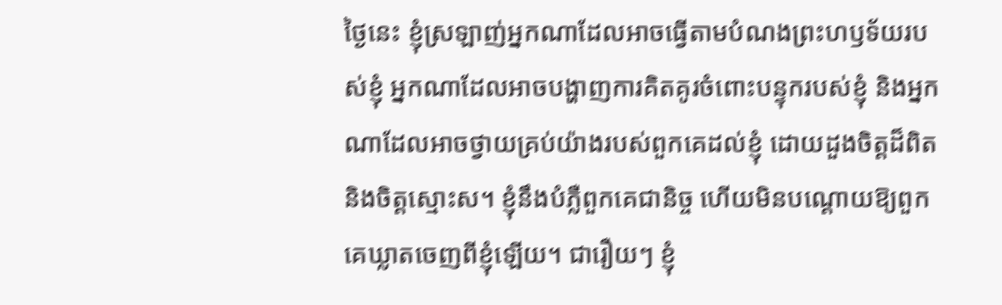ថ្ងៃនេះ ខ្ញុំស្រឡាញ់អ្នកណាដែលអាចធ្វើតាមបំណងព្រះហឫទ័យរបស់ខ្ញុំ អ្នកណាដែលអាចបង្ហាញការគិតគូរចំពោះបន្ទុករបស់ខ្ញុំ និងអ្នកណាដែលអាចថ្វាយគ្រប់យ៉ាងរបស់ពួកគេដល់ខ្ញុំ ដោយដួងចិត្តដ៏ពិត និងចិត្តស្មោះស។ ខ្ញុំនឹងបំភ្លឺពួកគេជានិច្ច ហើយមិនបណ្ដោយឱ្យពួកគេឃ្លាតចេញពីខ្ញុំឡើយ។ ជារឿយៗ ខ្ញុំ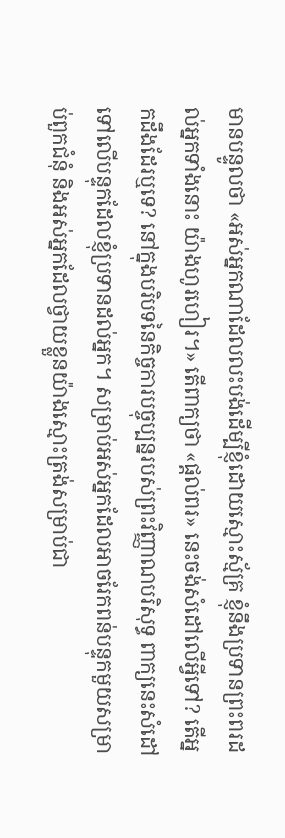មានបន្ទូលថា «អស់អ្នកណាដែលលះបង់ដើម្បីខ្ញុំដោយស្មោះស្ម័គ្រ ខ្ញុំនឹងប្រទានព្រះពរដល់អ្នកទាំងនោះ យ៉ាងហូរហៀរ។» តើពាក្យថា «ផ្ដល់ពរ» នេះចង់សំដៅលើអ្វីទៅ? តើអ្នកដឹងដែរឬទេ? នៅក្នុងបរិបទនៃកិច្ចការបច្ចុប្បន្នរបស់ព្រះវិញ្ញាណបរិសុទ្ធ ពាក្យនេះសំដៅទៅលើបន្ទុកដែលខ្ញុំប្រទានដល់អ្នក។ សម្រាប់អស់អ្នកដែលអាចរែកពន់បន្ទុកមួយសម្រាប់ពួកជំនុំ និងអស់អ្នកដែលថ្វាយខ្លួនយ៉ាងស្មោះត្រង់សម្រាប់ជា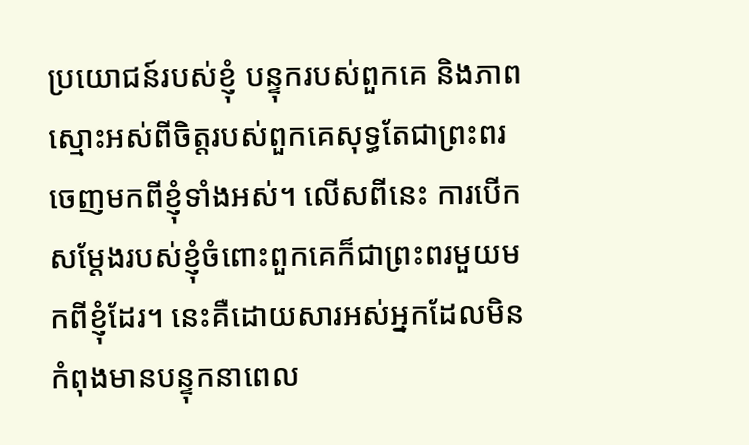ប្រយោជន៍របស់ខ្ញុំ បន្ទុករបស់ពួកគេ និងភាពស្មោះអស់ពីចិត្តរបស់ពួកគេសុទ្ធតែជាព្រះពរចេញមកពីខ្ញុំទាំងអស់។ លើសពីនេះ ការបើកសម្ដែងរបស់ខ្ញុំចំពោះពួកគេក៏ជាព្រះពរមួយមកពីខ្ញុំដែរ។ នេះគឺដោយសារអស់អ្នកដែលមិនកំពុងមានបន្ទុកនាពេល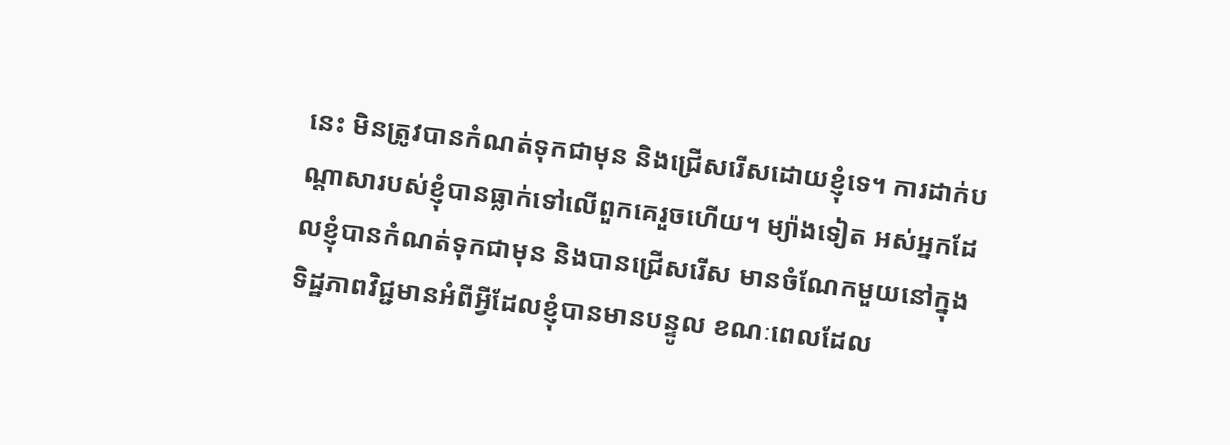នេះ មិនត្រូវបានកំណត់ទុកជាមុន និងជ្រើសរើសដោយខ្ញុំទេ។ ការដាក់បណ្ដាសារបស់ខ្ញុំបានធ្លាក់ទៅលើពួកគេរួចហើយ។ ម្យ៉ាងទៀត អស់អ្នកដែលខ្ញុំបានកំណត់ទុកជាមុន និងបានជ្រើសរើស មានចំណែកមួយនៅក្នុងទិដ្ឋភាពវិជ្ជមានអំពីអ្វីដែលខ្ញុំបានមានបន្ទូល ខណៈពេលដែល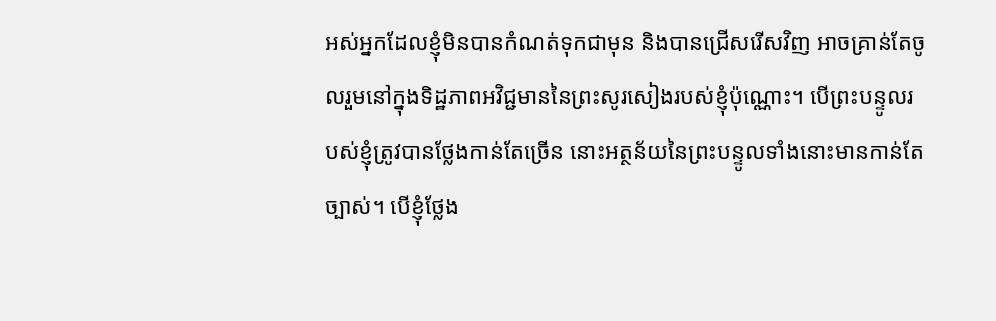អស់អ្នកដែលខ្ញុំមិនបានកំណត់ទុកជាមុន និងបានជ្រើសរើសវិញ អាចគ្រាន់តែចូលរួមនៅក្នុងទិដ្ឋភាពអវិជ្ជមាននៃព្រះសូរសៀងរបស់ខ្ញុំប៉ុណ្ណោះ។ បើព្រះបន្ទូលរបស់ខ្ញុំត្រូវបានថ្លែងកាន់តែច្រើន នោះអត្ថន័យនៃព្រះបន្ទូលទាំងនោះមានកាន់តែច្បាស់។ បើខ្ញុំថ្លែង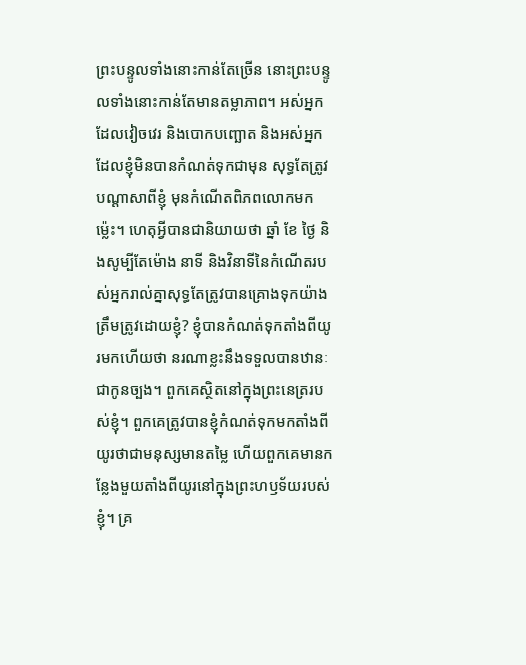ព្រះបន្ទូលទាំងនោះកាន់តែច្រើន នោះព្រះបន្ទូលទាំងនោះកាន់តែមានតម្លាភាព។ អស់អ្នកដែលវៀចវេរ និងបោកបញ្ឆោត និងអស់អ្នកដែលខ្ញុំមិនបានកំណត់ទុកជាមុន សុទ្ធតែត្រូវបណ្ដាសាពីខ្ញុំ មុនកំណើតពិភពលោកមកម្ល៉េះ។ ហេតុអ្វីបានជានិយាយថា ឆ្នាំ ខែ ថ្ងៃ និងសូម្បីតែម៉ោង នាទី និងវិនាទីនៃកំណើតរបស់អ្នករាល់គ្នាសុទ្ធតែត្រូវបានគ្រោងទុកយ៉ាងត្រឹមត្រូវដោយខ្ញុំ? ខ្ញុំបានកំណត់ទុកតាំងពីយូរមកហើយថា នរណាខ្លះនឹងទទួលបានឋានៈជាកូនច្បង។ ពួកគេស្ថិតនៅក្នុងព្រះនេត្ររបស់ខ្ញុំ។ ពួកគេត្រូវបានខ្ញុំកំណត់ទុកមកតាំងពីយូរថាជាមនុស្សមានតម្លៃ ហើយពួកគេមានកន្លែងមួយតាំងពីយូរនៅក្នុងព្រះហឫទ័យរបស់ខ្ញុំ។ គ្រ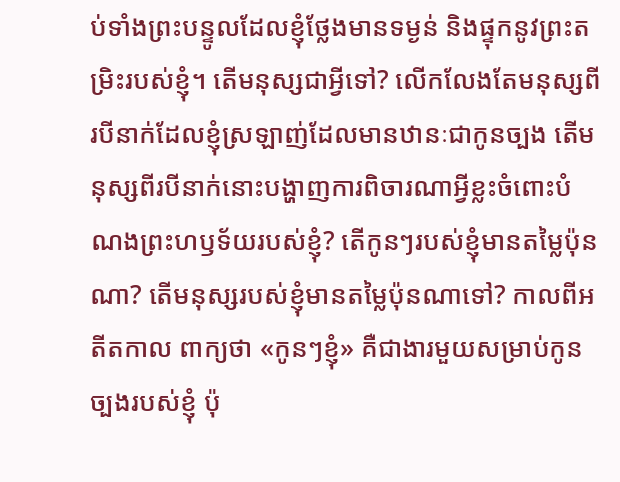ប់ទាំងព្រះបន្ទូលដែលខ្ញុំថ្លែងមានទម្ងន់ និងផ្ទុកនូវព្រះតម្រិះរបស់ខ្ញុំ។ តើមនុស្សជាអ្វីទៅ? លើកលែងតែមនុស្សពីរបីនាក់ដែលខ្ញុំស្រឡាញ់ដែលមានឋានៈជាកូនច្បង តើមនុស្សពីរបីនាក់នោះបង្ហាញការពិចារណាអ្វីខ្លះចំពោះបំណងព្រះហឫទ័យរបស់ខ្ញុំ? តើកូនៗរបស់ខ្ញុំមានតម្លៃប៉ុនណា? តើមនុស្សរបស់ខ្ញុំមានតម្លៃប៉ុនណាទៅ? កាលពីអតីតកាល ពាក្យថា «កូនៗខ្ញុំ» គឺជាងារមួយសម្រាប់កូនច្បងរបស់ខ្ញុំ ប៉ុ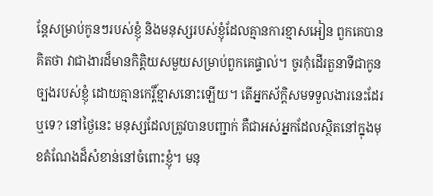ន្តែសម្រាប់កូនៗរបស់ខ្ញុំ និងមនុស្សរបស់ខ្ញុំដែលគ្មានការខ្មាសអៀន ពួកគេបានគិតថា វាជាងារដ៏មានកិត្តិយសមួយសម្រាប់ពួកគេផ្ទាល់។ ចូរកុំដើរតួនាទីជាកូនច្បងរបស់ខ្ញុំ ដោយគ្មានកេរ្តិ៍ខ្មាសនោះឡើយ។ តើអ្នកស័ក្ដិសមទទួលងារនេះដែរឬទេ? នៅថ្ងៃនេះ មនុស្សដែលត្រូវបានបញ្ជាក់ គឺជាអស់អ្នកដែលស្ថិតនៅក្នុងមុខតំណែងដ៏សំខាន់នៅចំពោះខ្ញុំ។ មនុ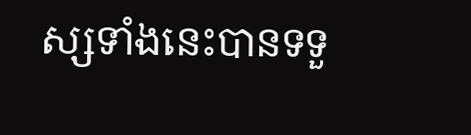ស្សទាំងនេះបានទទួ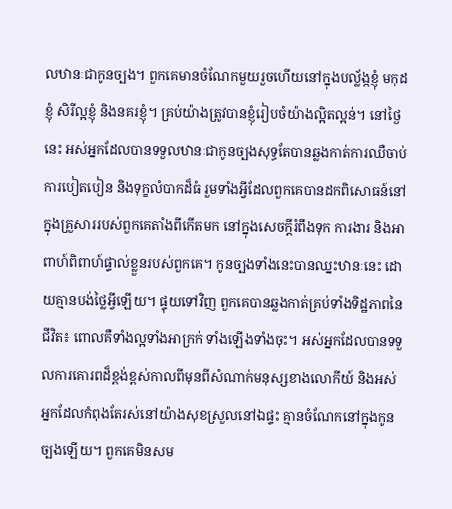លឋានៈជាកូនច្បង។ ពួកគេមានចំណែកមួយរួចហើយនៅក្នុងបល្ល័ង្កខ្ញុំ មកុដខ្ញុំ សិរីល្អខ្ញុំ និងនគរខ្ញុំ។ គ្រប់យ៉ាងត្រូវបានខ្ញុំរៀបចំយ៉ាងល្អិតល្អន់។ នៅថ្ងៃនេះ អស់អ្នកដែលបានទទួលឋានៈជាកូនច្បងសុទ្ធតែបានឆ្លងកាត់ការឈឺចាប់ ការបៀតបៀន និងទុក្ខលំបាកដ៏ធំ រួមទាំងអ្វីដែលពួកគេបានដកពិសោធន៍នៅក្នុងគ្រួសាររបស់ពួកគេតាំងពីកើតមក នៅក្នុងសេចក្តីរំពឹងទុក ការងារ និងអាពាហ៍ពិពាហ៍ផ្ទាល់ខ្លួនរបស់ពួកគេ។ កូនច្បងទាំងនេះបានឈ្នះឋានៈនេះ ដោយគ្មានបង់ថ្លៃអ្វីឡើយ។ ផ្ទុយទៅវិញ ពួកគេបានឆ្លងកាត់គ្រប់ទាំងទិដ្ឋភាពនៃជីវិត៖ ពោលគឺទាំងល្អទាំងអាក្រក់ ទាំងឡើងទាំងចុះ។ អស់អ្នកដែលបានទទួលការគោរពដ៏ខ្ពង់ខ្ពស់កាលពីមុនពីសំណាក់មនុស្សខាងលោកីយ៍ និងអស់អ្នកដែលកំពុងតែរស់នៅយ៉ាងសុខស្រួលនៅឯផ្ទះ គ្មានចំណែកនៅក្នុងកូនច្បងឡើយ។ ពួកគេមិនសម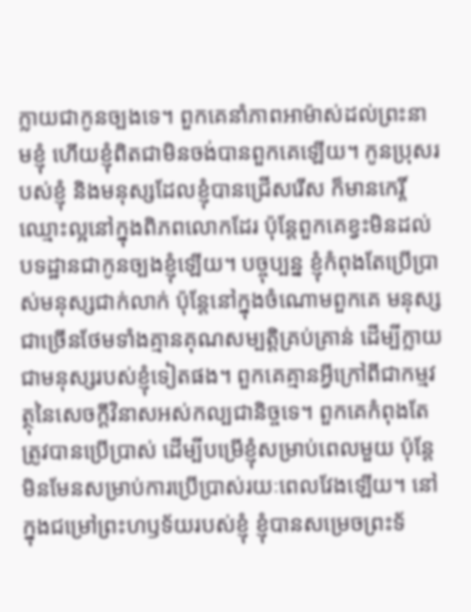ក្លាយជាកូនច្បងទេ។ ពួកគេនាំភាពអាម៉ាស់ដល់ព្រះនាមខ្ញុំ ហើយខ្ញុំពិតជាមិនចង់បានពួកគេឡើយ។ កូនប្រុសរបស់ខ្ញុំ និងមនុស្សដែលខ្ញុំបានជ្រើសរើស ក៏មានកេរ្តិ៍ឈ្មោះល្អនៅក្នុងពិភពលោកដែរ ប៉ុន្តែពួកគេខ្វះមិនដល់បទដ្ឋានជាកូនច្បងខ្ញុំឡើយ។ បច្ចុប្បន្ន ខ្ញុំកំពុងតែប្រើប្រាស់មនុស្សជាក់លាក់ ប៉ុន្តែនៅក្នុងចំណោមពួកគេ មនុស្សជាច្រើនថែមទាំងគ្មានគុណសម្បត្តិគ្រប់គ្រាន់ ដើម្បីក្លាយជាមនុស្សរបស់ខ្ញុំទៀតផង។ ពួកគេគ្មានអ្វីក្រៅពីជាកម្មវត្ថុនៃសេចក្ដីវិនាសអស់កល្បជានិច្ចទេ។ ពួកគេកំពុងតែត្រូវបានប្រើប្រាស់ ដើម្បីបម្រើខ្ញុំសម្រាប់ពេលមួយ ប៉ុន្តែមិនមែនសម្រាប់ការប្រើប្រាស់រយៈពេលវែងឡើយ។ នៅក្នុងជម្រៅព្រះហឫទ័យរបស់ខ្ញុំ ខ្ញុំបានសម្រេចព្រះទ័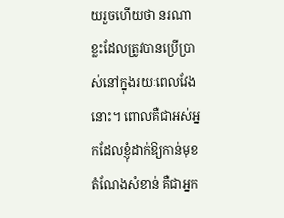យរួចហើយថា នរណាខ្លះដែលត្រូវបានប្រើប្រាស់នៅក្នុងរយៈពេលវែងនោះ។ ពោលគឺជាអស់អ្នកដែលខ្ញុំដាក់ឱ្យកាន់មុខតំណែងសំខាន់ គឺជាអ្នក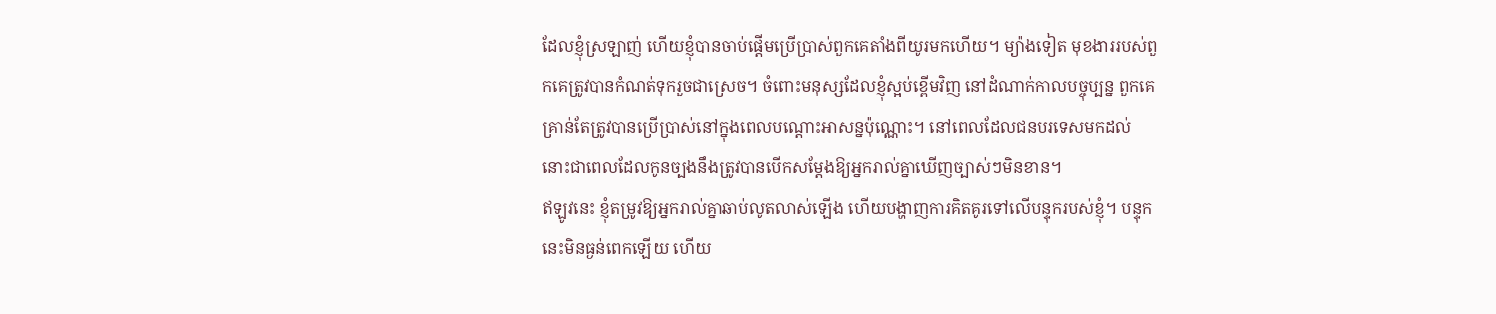ដែលខ្ញុំស្រឡាញ់ ហើយខ្ញុំបានចាប់ផ្ដើមប្រើប្រាស់ពួកគេតាំងពីយូរមកហើយ។ ម្យ៉ាងទៀត មុខងាររបស់ពួកគេត្រូវបានកំណត់ទុករួចជាស្រេច។ ចំពោះមនុស្សដែលខ្ញុំស្អប់ខ្ពើមវិញ នៅដំណាក់កាលបច្ចុប្បន្ន ពួកគេគ្រាន់តែត្រូវបានប្រើប្រាស់នៅក្នុងពេលបណ្ដោះអាសន្នប៉ុណ្ណោះ។ នៅពេលដែលជនបរទេសមកដល់ នោះជាពេលដែលកូនច្បងនឹងត្រូវបានបើកសម្ដែងឱ្យអ្នករាល់គ្នាឃើញច្បាស់ៗមិនខាន។
ឥឡូវនេះ ខ្ញុំតម្រូវឱ្យអ្នករាល់គ្នាឆាប់លូតលាស់ឡើង ហើយបង្ហាញការគិតគូរទៅលើបន្ទុករបស់ខ្ញុំ។ បន្ទុកនេះមិនធ្ងន់ពេកឡើយ ហើយ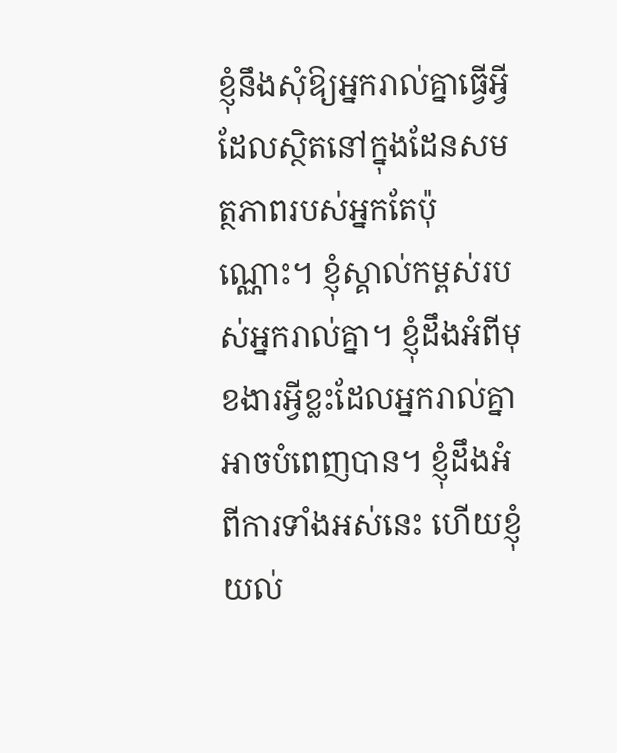ខ្ញុំនឹងសុំឱ្យអ្នករាល់គ្នាធ្វើអ្វីដែលស្ថិតនៅក្នុងដែនសមត្ថភាពរបស់អ្នកតែប៉ុណ្ណោះ។ ខ្ញុំស្គាល់កម្ពស់របស់អ្នករាល់គ្នា។ ខ្ញុំដឹងអំពីមុខងារអ្វីខ្លះដែលអ្នករាល់គ្នាអាចបំពេញបាន។ ខ្ញុំដឹងអំពីការទាំងអស់នេះ ហើយខ្ញុំយល់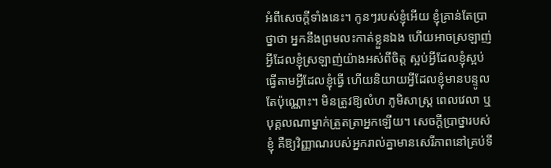អំពីសេចក្តីទាំងនេះ។ កូនៗរបស់ខ្ញុំអើយ ខ្ញុំគ្រាន់តែប្រាថ្នាថា អ្នកនឹងព្រមលះកាត់ខ្លួនឯង ហើយអាចស្រឡាញ់អ្វីដែលខ្ញុំស្រឡាញ់យ៉ាងអស់ពីចិត្ត ស្អប់អ្វីដែលខ្ញុំស្អប់ ធ្វើតាមអ្វីដែលខ្ញុំធ្វើ ហើយនិយាយអ្វីដែលខ្ញុំមានបន្ទូលតែប៉ុណ្ណោះ។ មិនត្រូវឱ្យលំហ ភូមិសាស្ត្រ ពេលវេលា ឬបុគ្គលណាម្នាក់ត្រួតត្រាអ្នកឡើយ។ សេចក្តីប្រាថ្នារបស់ខ្ញុំ គឺឱ្យវិញ្ញាណរបស់អ្នករាល់គ្នាមានសេរីភាពនៅគ្រប់ទី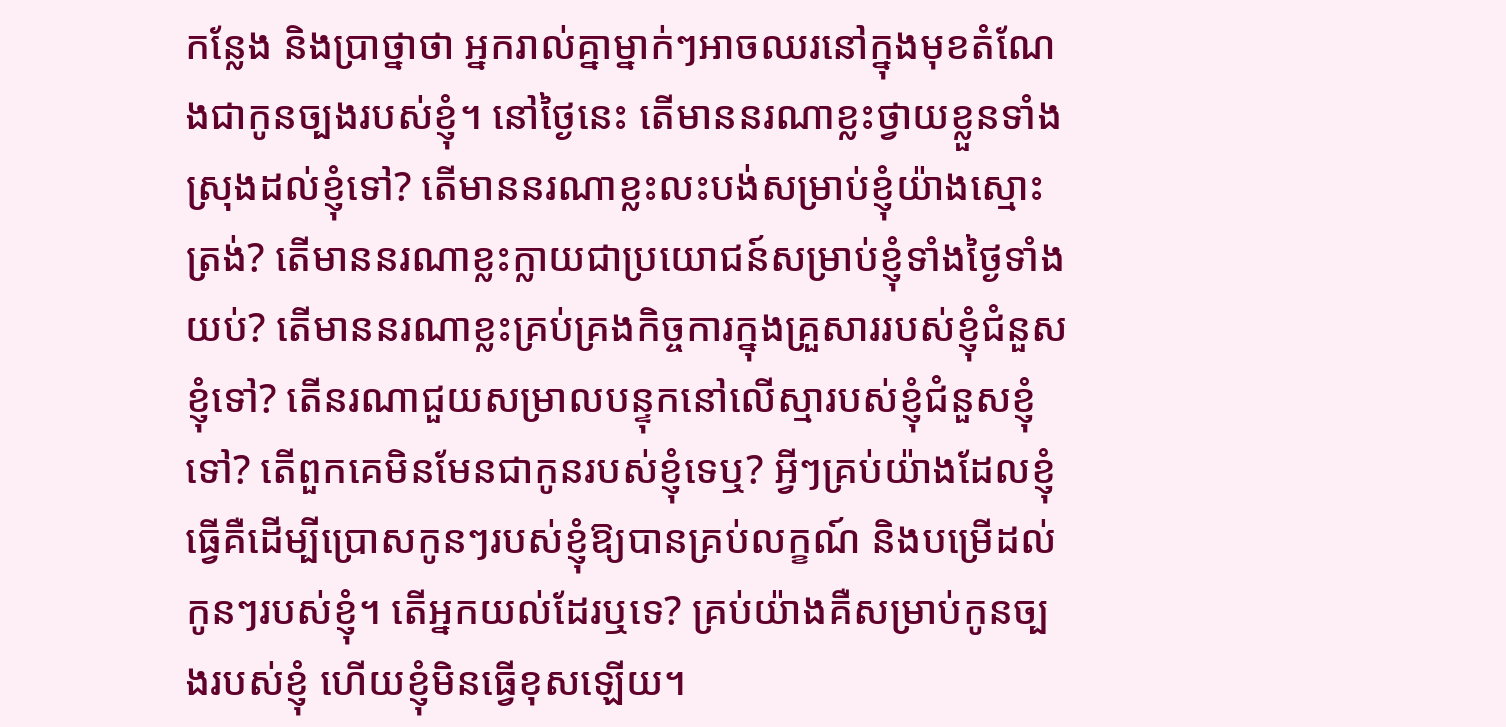កន្លែង និងប្រាថ្នាថា អ្នករាល់គ្នាម្នាក់ៗអាចឈរនៅក្នុងមុខតំណែងជាកូនច្បងរបស់ខ្ញុំ។ នៅថ្ងៃនេះ តើមាននរណាខ្លះថ្វាយខ្លួនទាំងស្រុងដល់ខ្ញុំទៅ? តើមាននរណាខ្លះលះបង់សម្រាប់ខ្ញុំយ៉ាងស្មោះត្រង់? តើមាននរណាខ្លះក្លាយជាប្រយោជន៍សម្រាប់ខ្ញុំទាំងថ្ងៃទាំងយប់? តើមាននរណាខ្លះគ្រប់គ្រងកិច្ចការក្នុងគ្រួសាររបស់ខ្ញុំជំនួសខ្ញុំទៅ? តើនរណាជួយសម្រាលបន្ទុកនៅលើស្មារបស់ខ្ញុំជំនួសខ្ញុំទៅ? តើពួកគេមិនមែនជាកូនរបស់ខ្ញុំទេឬ? អ្វីៗគ្រប់យ៉ាងដែលខ្ញុំធ្វើគឺដើម្បីប្រោសកូនៗរបស់ខ្ញុំឱ្យបានគ្រប់លក្ខណ៍ និងបម្រើដល់កូនៗរបស់ខ្ញុំ។ តើអ្នកយល់ដែរឬទេ? គ្រប់យ៉ាងគឺសម្រាប់កូនច្បងរបស់ខ្ញុំ ហើយខ្ញុំមិនធ្វើខុសឡើយ។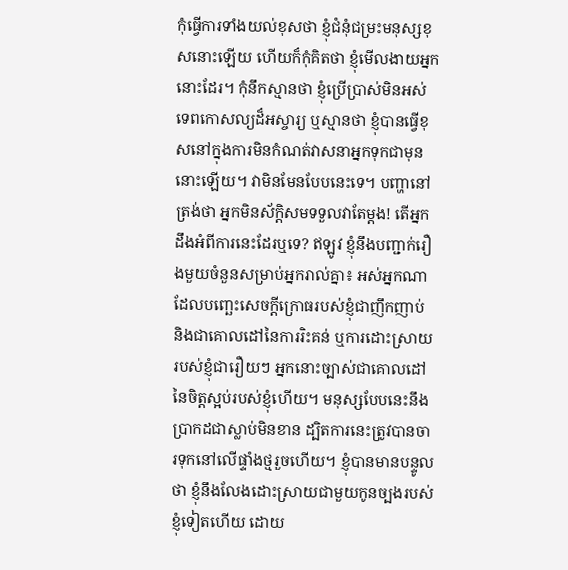កុំធ្វើការទាំងយល់ខុសថា ខ្ញុំជំនុំជម្រះមនុស្សខុសនោះឡើយ ហើយក៏កុំគិតថា ខ្ញុំមើលងាយអ្នកនោះដែរ។ កុំនឹកស្មានថា ខ្ញុំប្រើប្រាស់មិនអស់ទេពកោសល្យដ៏អស្ចារ្យ ឬស្មានថា ខ្ញុំបានធ្វើខុសនៅក្នុងការមិនកំណត់វាសនាអ្នកទុកជាមុននោះឡើយ។ វាមិនមែនបែបនេះទេ។ បញ្ហានៅត្រង់ថា អ្នកមិនស័ក្ដិសមទទួលវាតែម្ដង! តើអ្នកដឹងអំពីការនេះដែរឬទេ? ឥឡូវ ខ្ញុំនឹងបញ្ជាក់រឿងមួយចំនួនសម្រាប់អ្នករាល់គ្នា៖ អស់អ្នកណាដែលបញ្ឆេះសេចក្តីក្រោធរបស់ខ្ញុំជាញឹកញាប់ និងជាគោលដៅនៃការរិះគន់ ឬការដោះស្រាយរបស់ខ្ញុំជារឿយៗ អ្នកនោះច្បាស់ជាគោលដៅនៃចិត្តស្អប់របស់ខ្ញុំហើយ។ មនុស្សបែបនេះនឹងប្រាកដជាស្លាប់មិនខាន ដ្បិតការនេះត្រូវបានចារទុកនៅលើផ្ទាំងថ្មរួចហើយ។ ខ្ញុំបានមានបន្ទូលថា ខ្ញុំនឹងលែងដោះស្រាយជាមួយកូនច្បងរបស់ខ្ញុំទៀតហើយ ដោយ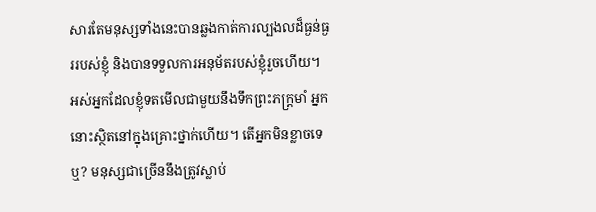សារតែមនុស្សទាំងនេះបានឆ្លងកាត់ការល្បងលដ៏ធ្ងន់ធ្ងររបស់ខ្ញុំ និងបានទទួលការអនុម័តរបស់ខ្ញុំរួចហើយ។ អស់អ្នកដែលខ្ញុំទតមើលជាមួយនឹងទឹកព្រះភក្ត្រមាំ អ្នកនោះស្ថិតនៅក្នុងគ្រោះថ្នាក់ហើយ។ តើអ្នកមិនខ្លាចទេឬ? មនុស្សជាច្រើននឹងត្រូវស្លាប់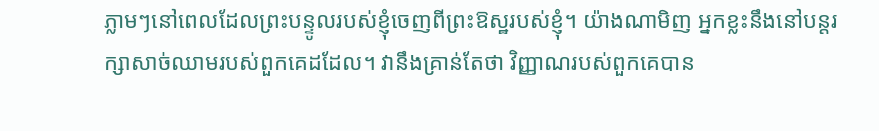ភ្លាមៗនៅពេលដែលព្រះបន្ទូលរបស់ខ្ញុំចេញពីព្រះឱស្ឋរបស់ខ្ញុំ។ យ៉ាងណាមិញ អ្នកខ្លះនឹងនៅបន្តរក្សាសាច់ឈាមរបស់ពួកគេដដែល។ វានឹងគ្រាន់តែថា វិញ្ញាណរបស់ពួកគេបាន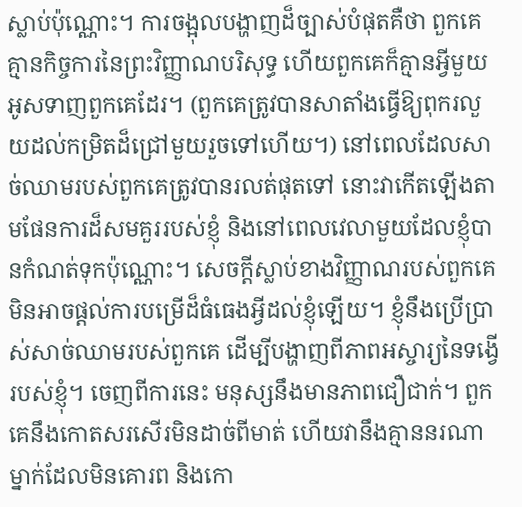ស្លាប់ប៉ុណ្ណោះ។ ការចង្អុលបង្ហាញដ៏ច្បាស់បំផុតគឺថា ពួកគេគ្មានកិច្ចការនៃព្រះវិញ្ញាណបរិសុទ្ធ ហើយពួកគេក៏គ្មានអ្វីមួយអូសទាញពួកគេដែរ។ (ពួកគេត្រូវបានសាតាំងធ្វើឱ្យពុករលួយដល់កម្រិតដ៏ជ្រៅមួយរួចទៅហើយ។) នៅពេលដែលសាច់ឈាមរបស់ពួកគេត្រូវបានរលត់ផុតទៅ នោះវាកើតឡើងតាមផែនការដ៏សមគួររបស់ខ្ញុំ និងនៅពេលវេលាមួយដែលខ្ញុំបានកំណត់ទុកប៉ុណ្ណោះ។ សេចក្តីស្លាប់ខាងវិញ្ញាណរបស់ពួកគេមិនអាចផ្ដល់ការបម្រើដ៏ធំធេងអ្វីដល់ខ្ញុំឡើយ។ ខ្ញុំនឹងប្រើប្រាស់សាច់ឈាមរបស់ពួកគេ ដើម្បីបង្ហាញពីភាពអស្ចារ្យនៃទង្វើរបស់ខ្ញុំ។ ចេញពីការនេះ មនុស្សនឹងមានភាពជឿជាក់។ ពួកគេនឹងកោតសរសើរមិនដាច់ពីមាត់ ហើយវានឹងគ្មាននរណាម្នាក់ដែលមិនគោរព និងកោ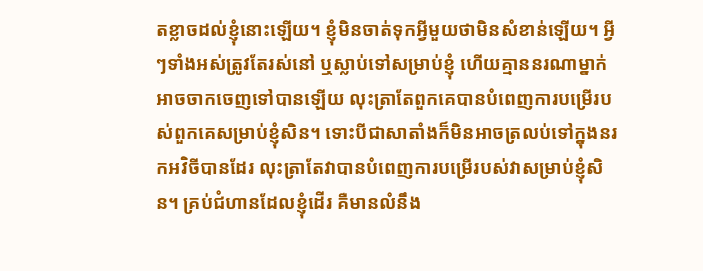តខ្លាចដល់ខ្ញុំនោះឡើយ។ ខ្ញុំមិនចាត់ទុកអ្វីមួយថាមិនសំខាន់ឡើយ។ អ្វីៗទាំងអស់ត្រូវតែរស់នៅ ឬស្លាប់ទៅសម្រាប់ខ្ញុំ ហើយគ្មាននរណាម្នាក់អាចចាកចេញទៅបានឡើយ លុះត្រាតែពួកគេបានបំពេញការបម្រើរបស់ពួកគេសម្រាប់ខ្ញុំសិន។ ទោះបីជាសាតាំងក៏មិនអាចត្រលប់ទៅក្នុងនរកអវិចីបានដែរ លុះត្រាតែវាបានបំពេញការបម្រើរបស់វាសម្រាប់ខ្ញុំសិន។ គ្រប់ជំហានដែលខ្ញុំដើរ គឺមានលំនឹង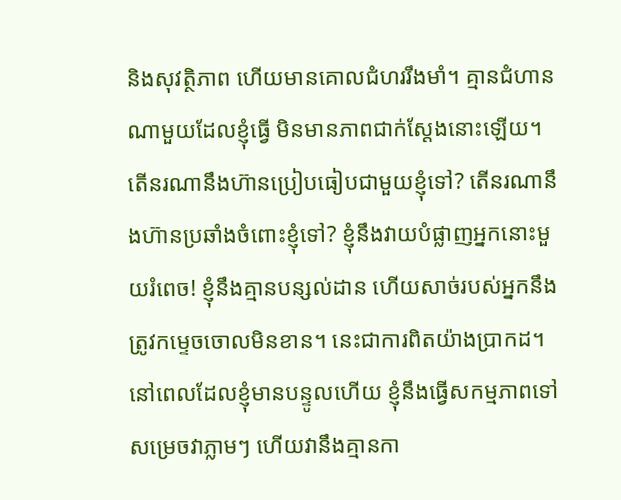និងសុវត្ថិភាព ហើយមានគោលជំហររឹងមាំ។ គ្មានជំហានណាមួយដែលខ្ញុំធ្វើ មិនមានភាពជាក់ស្ដែងនោះឡើយ។
តើនរណានឹងហ៊ានប្រៀបធៀបជាមួយខ្ញុំទៅ? តើនរណានឹងហ៊ានប្រឆាំងចំពោះខ្ញុំទៅ? ខ្ញុំនឹងវាយបំផ្លាញអ្នកនោះមួយរំពេច! ខ្ញុំនឹងគ្មានបន្សល់ដាន ហើយសាច់របស់អ្នកនឹងត្រូវកម្ទេចចោលមិនខាន។ នេះជាការពិតយ៉ាងប្រាកដ។ នៅពេលដែលខ្ញុំមានបន្ទូលហើយ ខ្ញុំនឹងធ្វើសកម្មភាពទៅសម្រេចវាភ្លាមៗ ហើយវានឹងគ្មានកា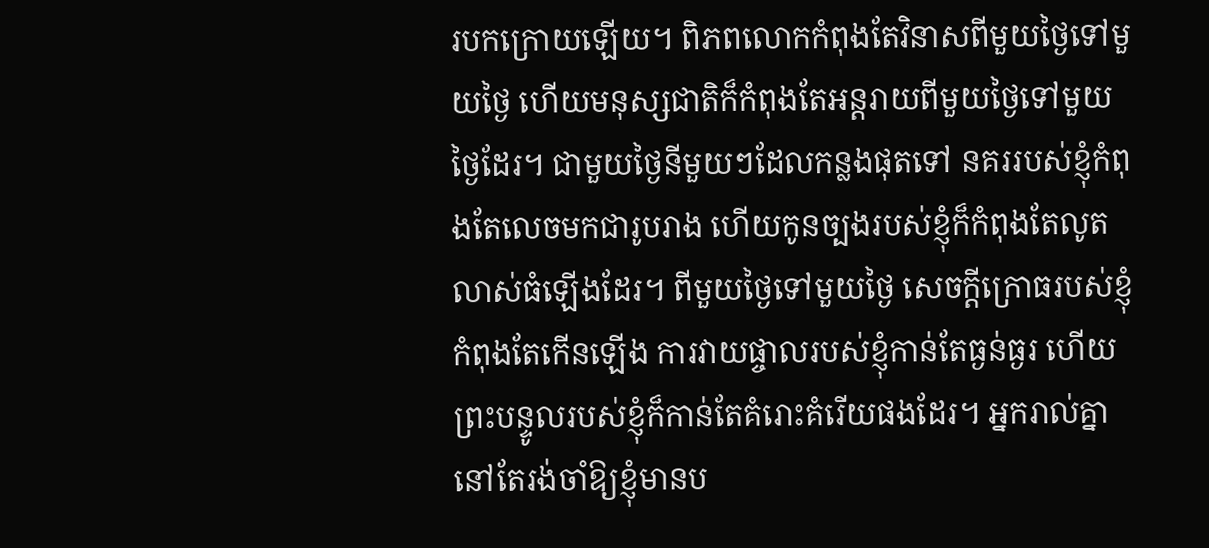របកក្រោយឡើយ។ ពិភពលោកកំពុងតែវិនាសពីមួយថ្ងៃទៅមួយថ្ងៃ ហើយមនុស្សជាតិក៏កំពុងតែអន្តរាយពីមួយថ្ងៃទៅមួយថ្ងៃដែរ។ ជាមួយថ្ងៃនីមួយៗដែលកន្លងផុតទៅ នគររបស់ខ្ញុំកំពុងតែលេចមកជារូបរាង ហើយកូនច្បងរបស់ខ្ញុំក៏កំពុងតែលូតលាស់ធំឡើងដែរ។ ពីមួយថ្ងៃទៅមួយថ្ងៃ សេចក្តីក្រោធរបស់ខ្ញុំកំពុងតែកើនឡើង ការវាយផ្ចាលរបស់ខ្ញុំកាន់តែធ្ងន់ធ្ងរ ហើយព្រះបន្ទូលរបស់ខ្ញុំក៏កាន់តែគំរោះគំរើយផងដែរ។ អ្នករាល់គ្នានៅតែរង់ចាំឱ្យខ្ញុំមានប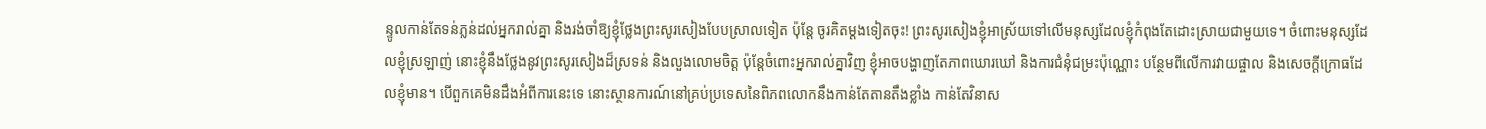ន្ទូលកាន់តែទន់ភ្លន់ដល់អ្នករាល់គ្នា និងរង់ចាំឱ្យខ្ញុំថ្លែងព្រះសូរសៀងបែបស្រាលទៀត ប៉ុន្តែ ចូរគិតម្ដងទៀតចុះ! ព្រះសូរសៀងខ្ញុំអាស្រ័យទៅលើមនុស្សដែលខ្ញុំកំពុងតែដោះស្រាយជាមួយទេ។ ចំពោះមនុស្សដែលខ្ញុំស្រឡាញ់ នោះខ្ញុំនឹងថ្លែងនូវព្រះសូរសៀងដ៏ស្រទន់ និងលួងលោមចិត្ត ប៉ុន្តែចំពោះអ្នករាល់គ្នាវិញ ខ្ញុំអាចបង្ហាញតែភាពឃោរឃៅ និងការជំនុំជម្រះប៉ុណ្ណោះ បន្ថែមពីលើការវាយផ្ចាល និងសេចក្តីក្រោធដែលខ្ញុំមាន។ បើពួកគេមិនដឹងអំពីការនេះទេ នោះស្ថានការណ៍នៅគ្រប់ប្រទេសនៃពិភពលោកនឹងកាន់តែតានតឹងខ្លាំង កាន់តែវិនាស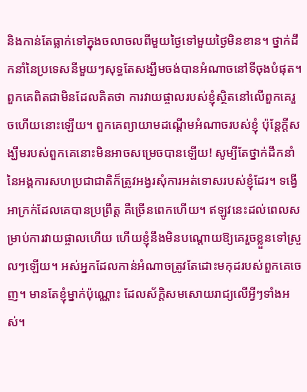និងកាន់តែធ្លាក់ទៅក្នុងចលាចលពីមួយថ្ងៃទៅមួយថ្ងៃមិនខាន។ ថ្នាក់ដឹកនាំនៃប្រទេសនីមួយៗសុទ្ធតែសង្ឃឹមចង់បានអំណាចនៅទីចុងបំផុត។ ពួកគេពិតជាមិនដែលគិតថា ការវាយផ្ចាលរបស់ខ្ញុំស្ថិតនៅលើពួកគេរួចហើយនោះឡើយ។ ពួកគេព្យាយាមដណ្ដើមអំណាចរបស់ខ្ញុំ ប៉ុន្តែក្ដីសង្ឃឹមរបស់ពួកគេនោះមិនអាចសម្រេចបានឡើយ! សូម្បីតែថ្នាក់ដឹកនាំនៃអង្គការសហប្រជាជាតិក៏ត្រូវអង្វរសុំការអត់ទោសរបស់ខ្ញុំដែរ។ ទង្វើអាក្រក់ដែលគេបានប្រព្រឹត្ត គឺច្រើនពេកហើយ។ ឥឡូវនេះដល់ពេលសម្រាប់ការវាយផ្ចាលហើយ ហើយខ្ញុំនឹងមិនបណ្ដោយឱ្យគេរួចខ្លួនទៅស្រួលៗឡើយ។ អស់អ្នកដែលកាន់អំណាចត្រូវតែដោះមកុដរបស់ពួកគេចេញ។ មានតែខ្ញុំម្នាក់ប៉ុណ្ណោះ ដែលស័ក្ដិសមសោយរាជ្យលើអ្វីៗទាំងអស់។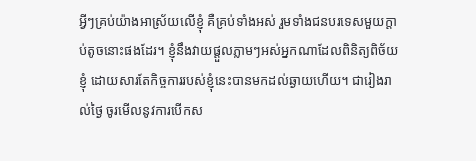អ្វីៗគ្រប់យ៉ាងអាស្រ័យលើខ្ញុំ គឺគ្រប់ទាំងអស់ រួមទាំងជនបរទេសមួយក្ដាប់តូចនោះផងដែរ។ ខ្ញុំនឹងវាយផ្ដួលភ្លាមៗអស់អ្នកណាដែលពិនិត្យពិច័យខ្ញុំ ដោយសារតែកិច្ចការរបស់ខ្ញុំនេះបានមកដល់ឆ្ងាយហើយ។ ជារៀងរាល់ថ្ងៃ ចូរមើលនូវការបើកស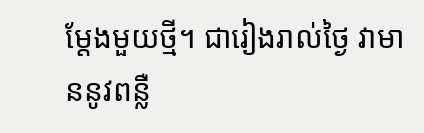ម្ដែងមួយថ្មី។ ជារៀងរាល់ថ្ងៃ វាមាននូវពន្លឺ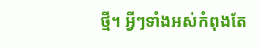ថ្មី។ អ្វីៗទាំងអស់កំពុងតែ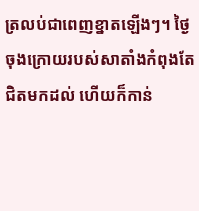ត្រលប់ជាពេញខ្នាតឡើងៗ។ ថ្ងៃចុងក្រោយរបស់សាតាំងកំពុងតែជិតមកដល់ ហើយក៏កាន់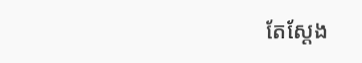តែស្ដែង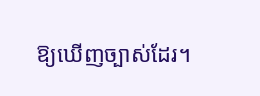ឱ្យឃើញច្បាស់ដែរ។